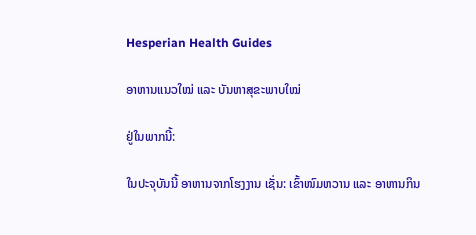Hesperian Health Guides

ອາຫານແນວໃໝ່ ແລະ ບັນຫາສຸຂະພາບໃໝ່

ຢູ່ໃນພາກນີ້:

ໃນປະຈຸບັນນີ້ ອາຫານຈາກໂຮງງານ ເຊັ່ນ: ເຂົ້າໜົມຫວານ ແລະ ອາຫານກິນ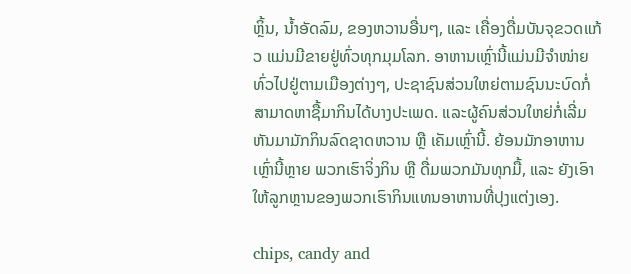ຫຼິ້ນ, ນໍ້າອັດລົມ, ຂອງຫວານອື່ນໆ, ແລະ ເຄື່ອງດື່ມບັນຈຸຂວດແກ້ວ ແມ່ນມີຂາຍຢູ່ທົ່ວທຸກມຸມໂລກ. ອາຫານເຫຼົ່ານີ້ແມ່ນມີຈຳໜ່າຍທົ່ວໄປຢູ່ຕາມເມືອງຕ່າງໆ, ປະຊາຊົນສ່ວນໃຫຍ່ຕາມຊົນນະບົດກໍ່ສາມາດຫາຊື້ມາກິນໄດ້ບາງປະເພດ. ແລະຜູ້ຄົນສ່ວນໃຫຍ່ກໍ່ເລີ່ມຫັນມາມັກກິນລົດຊາດຫວານ ຫຼື ເຄັມເຫຼົ່ານີ້. ຍ້ອນມັກອາຫານເຫຼົ່ານີ້ຫຼາຍ ພວກເຮົາຈິ່ງກິນ ຫຼື ດື່ມພວກມັນທຸກມື້, ແລະ ຍັງເອົາໃຫ້ລູກຫຼານຂອງພວກເຮົາກິນແທນອາຫານທີ່ປຸງແຕ່ງເອງ.

chips, candy and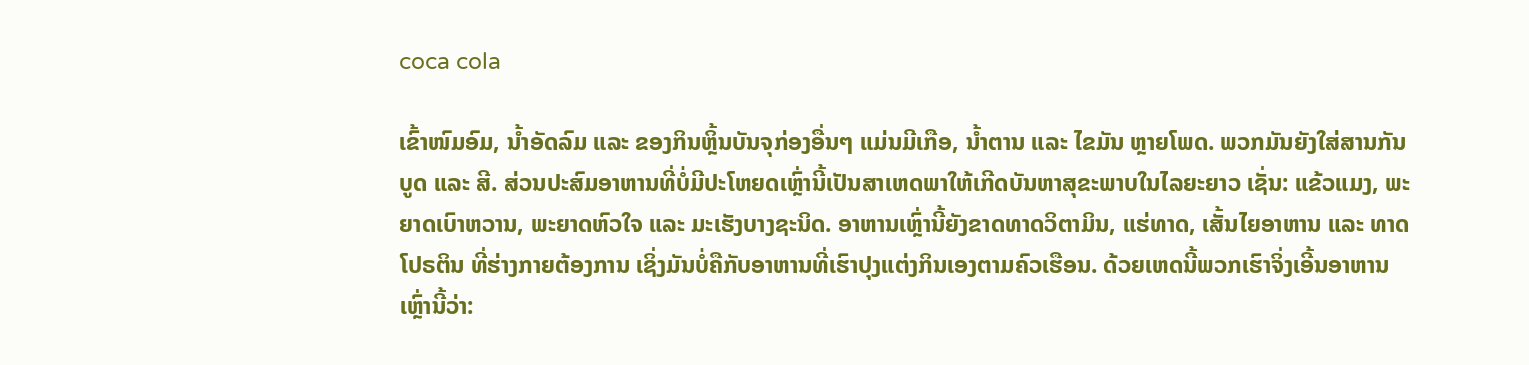coca cola

ເຂົ້າໜົມອົມ, ນໍ້າອັດລົມ ແລະ ຂອງກິນຫຼິ້ນບັນຈຸກ່ອງອື່ນໆ ແມ່ນມີເກືອ, ນໍ້າຕານ ແລະ ໄຂມັນ ຫຼາຍໂພດ. ພວກມັນຍັງໃສ່ສານກັນບູດ ແລະ ສີ. ສ່ວນປະສົມອາຫານທີ່ບໍ່ມີປະໂຫຍດເຫຼົ່ານີ້ເປັນສາເຫດພາໃຫ້ເກີດບັນຫາສຸຂະພາບໃນໄລຍະຍາວ ເຊັ່ນ: ແຂ້ວແມງ, ພະຍາດເບົາຫວານ, ພະຍາດຫົວໃຈ ແລະ ມະເຮັງບາງຊະນິດ. ອາຫານເຫຼົ່ານີ້ຍັງຂາດທາດວິຕາມິນ, ແຮ່ທາດ, ເສັ້ນໄຍອາຫານ ແລະ ທາດໂປຣຕິນ ທີ່ຮ່າງກາຍຕ້ອງການ ເຊິ່ງມັນບໍ່ຄືກັບອາຫານທີ່ເຮົາປຸງແຕ່ງກິນເອງຕາມຄົວເຮືອນ. ດ້ວຍເຫດນີ້ພວກເຮົາຈິ່ງເອີ້ນອາຫານເຫຼົ່ານີ້ວ່າ: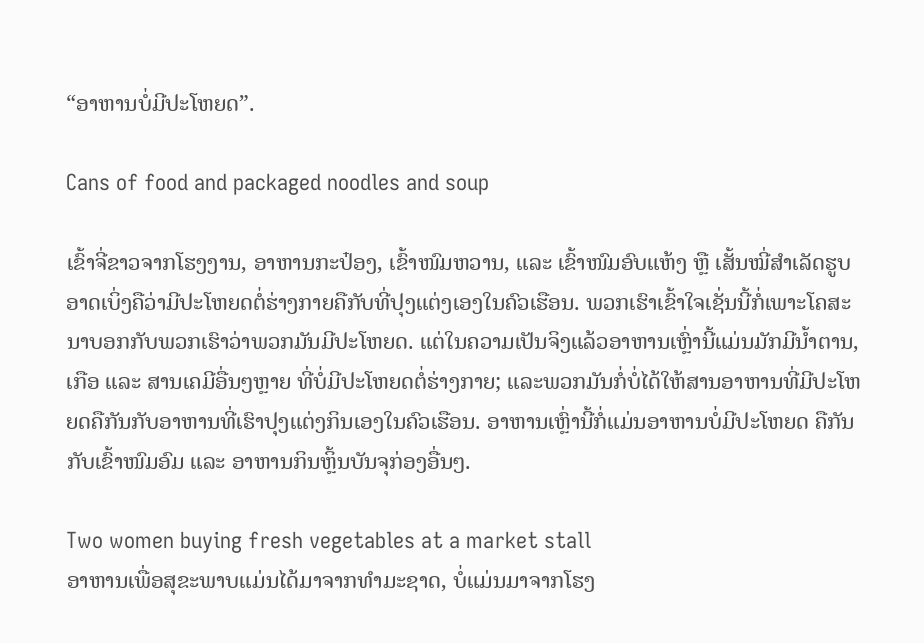“ອາຫານບໍ່ມີປະໂຫຍດ”.

Cans of food and packaged noodles and soup

ເຂົ້າຈີ່ຂາວຈາກໂຮງງານ, ອາຫານກະປ໋ອງ, ເຂົ້າໜົມຫວານ, ແລະ ເຂົ້າໜົມອົບແຫ້ງ ຫຼື ເສັ້ນໝີ່ສຳເລັດຮູບ ອາດເບິ່ງຄືວ່າມີປະໂຫຍດຕໍ່ຮ່າງກາຍຄືກັບທີ່ປຸງແຕ່ງເອງໃນຄົວເຮືອນ. ພວກເຮົາເຂົ້າໃຈເຊັ່ນນີ້ກໍ່ເພາະໂຄສະນາບອກກັບພວກເຮົາວ່າພວກມັນມີປະໂຫຍດ. ແຕ່ໃນຄວາມເປັນຈິງແລ້ວອາຫານເຫຼົ່ານີ້ແມ່ນມັກມີນໍ້າຕານ, ເກືອ ແລະ ສານເຄມີອື່ນໆຫຼາຍ ທີ່ບໍ່ມີປະໂຫຍດຕໍ່ຮ່າງກາຍ; ແລະພວກມັນກໍ່ບໍ່ໄດ້ໃຫ້ສານອາຫານທີ່ມີປະໂຫຍດຄືກັນກັບອາຫານທີ່ເຮົາປຸງແຕ່ງກິນເອງໃນຄົວເຮືອນ. ອາຫານເຫຼົ່ານີ້ກໍ່ແມ່ນອາຫານບໍ່ມີປະໂຫຍດ ຄືກັນກັບເຂົ້າໜົມອົມ ແລະ ອາຫານກິນຫຼິ້ນບັນຈຸກ່ອງອື່ນໆ.

Two women buying fresh vegetables at a market stall
ອາຫານເພື່ອສຸຂະພາບແມ່ນໄດ້ມາຈາກທໍາມະຊາດ, ບໍ່ແມ່ນມາຈາກໂຮງ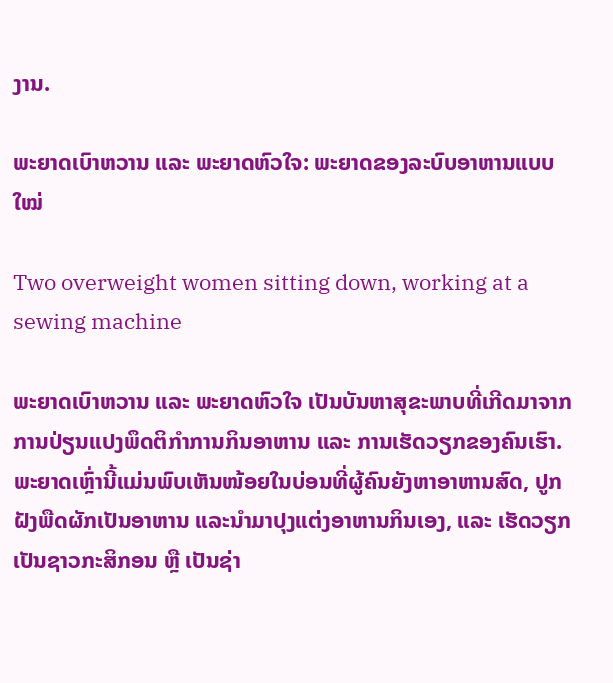ງານ.

ພະຍາດເບົາຫວານ ແລະ ພະຍາດຫົວໃຈ: ພະຍາດຂອງລະບົບອາຫານແບບໃໝ່

Two overweight women sitting down, working at a sewing machine

ພະຍາດເບົາຫວານ ແລະ ພະຍາດຫົວໃຈ ເປັນບັນຫາສຸຂະພາບທີ່ເກີດມາຈາກການປ່ຽນແປງພຶດຕິກໍາການກິນອາຫານ ແລະ ການເຮັດວຽກຂອງຄົນເຮົາ. ພະຍາດເຫຼົ່ານີ້ແມ່ນພົບເຫັນໜ້ອຍໃນບ່ອນທີ່ຜູ້ຄົນຍັງຫາອາຫານສົດ, ປູກຝັງພືດຜັກເປັນອາຫານ ແລະນຳມາປຸງແຕ່ງອາຫານກິນເອງ, ແລະ ເຮັດວຽກເປັນຊາວກະສິກອນ ຫຼື ເປັນຊ່າ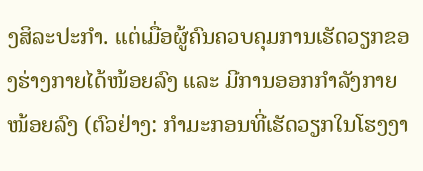ງສິລະປະກຳ. ແຕ່ເມື່ອຜູ້ຄົນຄວບຄຸມການເຮັດວຽກຂອງຮ່າງກາຍໄດ້ໜ້ອຍລົງ ແລະ ມີການອອກກໍາລັງກາຍໜ້ອຍລົງ (ຕົວຢ່າງ: ກໍາມະກອນທີ່ເຮັດວຽກໃນໂຮງງາ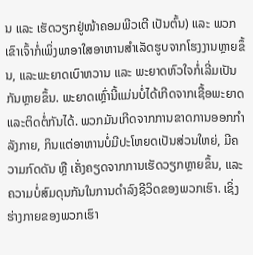ນ ແລະ ເຮັດວຽກຢູ່ໜ້າຄອມພີວເຕີ ເປັນຕົ້ນ) ແລະ ພວກເຂົາເຈົ້າກໍ່ເພິ່ງພາອາໃສອາຫານສໍາເລັດຮູບຈາກໂຮງງານຫຼາຍຂຶ້ນ, ແລະພະຍາດເບົາຫວານ ແລະ ພະຍາດຫົວໃຈກໍ່ເລີ່ມເປັນກັນຫຼາຍຂຶ້ນ. ພະຍາດເຫຼົ່ານີ້ແມ່ນບໍ່ໄດ້ເກີດຈາກເຊື້ອພະຍາດ ແລະຕິດຕໍ່ກັນໄດ້. ພວກມັນເກີດຈາກການຂາດການອອກກໍາລັງກາຍ, ກິນແຕ່ອາຫານບໍ່ມີປະໂຫຍດເປັນສ່ວນໃຫຍ່, ມີຄວາມກົດດັນ ຫຼື ເຄັ່ງຄຽດຈາກການເຮັດວຽກຫຼາຍຂຶ້ນ, ແລະ ຄວາມບໍ່ສົມດຸນກັນໃນການດຳລົງຊີວິດຂອງພວກເຮົາ. ເຊິ່ງຮ່າງກາຍຂອງພວກເຮົາ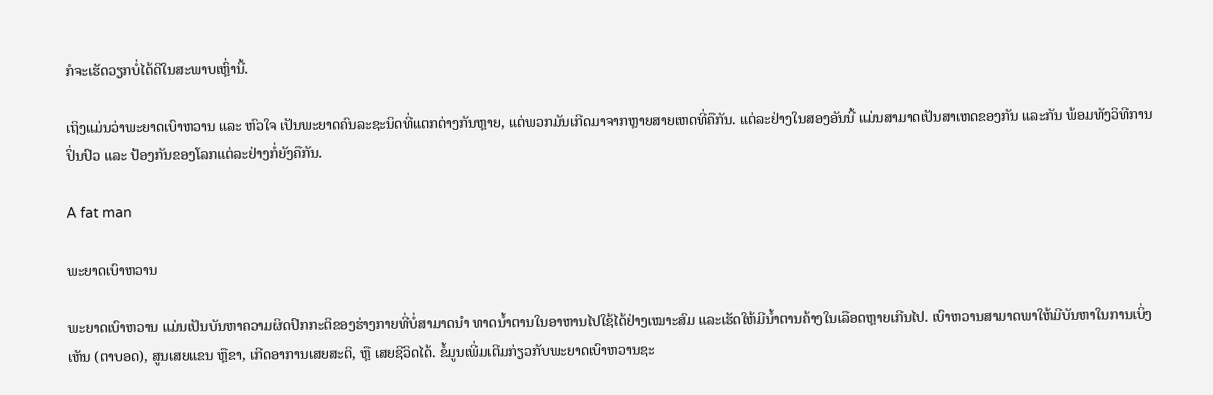ກໍຈະເຮັດວຽກບໍ່ໄດ້ດີໃນສະພາບເຫຼົ່ານີ້.

ເຖິງແມ່ນວ່າພະຍາດເບົາຫວານ ແລະ ຫົວໃຈ ເປັນພະຍາດຄົນລະຊະນິດທີ່ແຕກຕ່າງກັນຫຼາຍ, ແຕ່ພວກມັນເກີດມາຈາກຫຼາຍສາຍເຫດທີ່ຄືກັນ. ແຕ່ລະຢ່າງໃນສອງອັນນີ້ ແມ່ນສາມາດເປັນສາເຫດຂອງກັນ ແລະກັນ ພ້ອມທັງວິທີການປິ່ນປົວ ແລະ ປ້ອງກັນຂອງໂລກແຕ່ລະຢ່າງກໍ່ຍັງຄືກັນ.

A fat man

ພະຍາດເບົາຫວານ

ພະຍາດເບົາຫວານ ແມ່ນເປັນບັນຫາຄວາມຜິດປົກກະຕິຂອງຮ່າງກາຍທີ່ບໍ່ສາມາດນຳ ທາດນໍ້າຕານໃນອາຫານໄປໃຊ້ໄດ້ຢ່າງເໝາະສົມ ແລະເຮັດໃຫ້ມີນ້ຳຕານຄ້າງໃນເລືອດຫຼາຍເກີນໄປ. ເບົາຫວານສາມາດພາໃຫ້ມີບັນຫາໃນການເບິ່ງເຫັນ (ຕາບອດ), ສູນເສຍແຂນ ຫຼືຂາ, ເກີດອາການເສຍສະຕິ, ຫຼື ເສຍຊີວິດໄດ້. ຂໍ້ມູນເພີ່ມເຕີມກ່ຽວກັບພະຍາດເບົາຫວານຊະ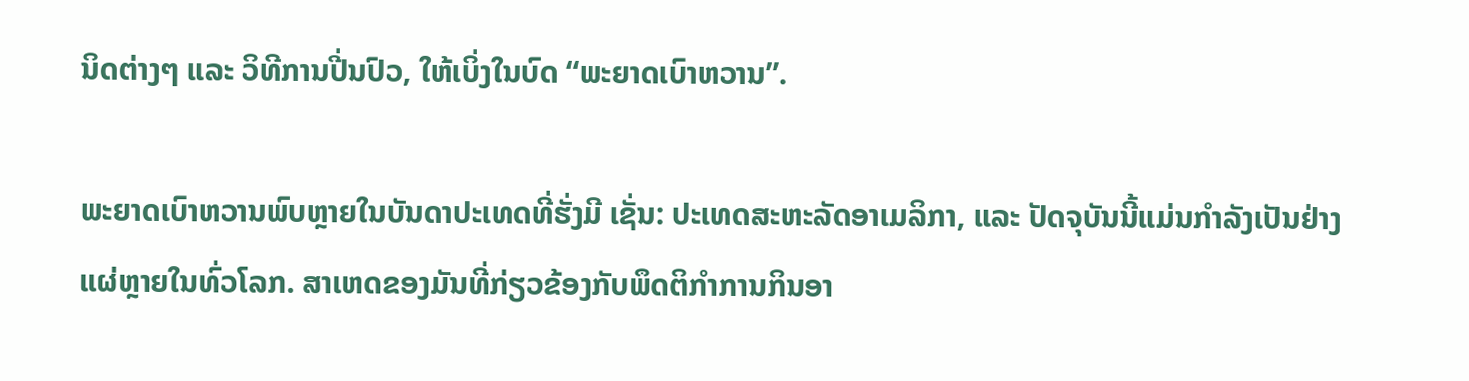ນິດຕ່າງໆ ແລະ ວິທີການປີ່ນປົວ, ໃຫ້ເບິ່ງໃນບົດ “ພະຍາດເບົາຫວານ”.

ພະຍາດເບົາຫວານພົບຫຼາຍໃນບັນດາປະເທດທີ່ຮັ່ງມີ ເຊັ່ນ: ປະເທດສະຫະລັດອາເມລິກາ, ແລະ ປັດຈຸບັນນີ້ແມ່ນກໍາລັງເປັນຢ່າງແຜ່ຫຼາຍໃນທົ່ວໂລກ. ສາເຫດຂອງມັນທີ່ກ່ຽວຂ້ອງກັບພຶດຕິກໍາການກິນອາ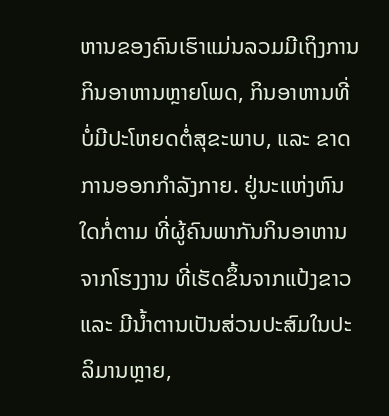ຫານຂອງຄົນເຮົາແມ່ນລວມມີເຖິງການກິນອາຫານຫຼາຍໂພດ, ກິນອາຫານທີ່ບໍ່ມີປະໂຫຍດຕໍ່ສຸຂະພາບ, ແລະ ຂາດການອອກກໍາລັງກາຍ. ຢູ່ນະແຫ່ງຫົນໃດກໍ່ຕາມ ທີ່ຜູ້ຄົນພາກັນກິນອາຫານຈາກໂຮງງານ ທີ່ເຮັດຂຶ້ນຈາກແປ້ງຂາວ ແລະ ມີນ້ຳຕານເປັນສ່ວນປະສົມໃນປະລິມານຫຼາຍ,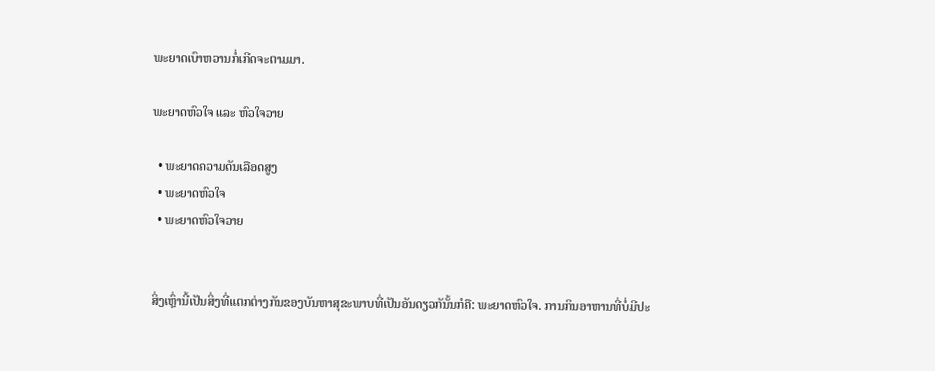ພະຍາດເບົາຫວານກໍ່ເກີດຈະຕາມມາ.

ພະຍາດຫົວໃຈ ແລະ ຫົວໃຈວາຍ

  • ພະຍາດຄວາມດັນເລືອດສູງ
  • ພະຍາດຫົວໃຈ
  • ພະຍາດຫົວໃຈວາຍ


ສິ່ງເຫຼົ່ານີ້ເປັນສິ່ງທີ່ແຕກຕ່າງກັນຂອງບັນຫາສຸຂະພາບທີ່ເປັນອັນດຽວກັນັ້ນກໍຄື: ພະຍາດຫົວໃຈ. ການກິນອາຫານທີ່ບໍ່ມີປະ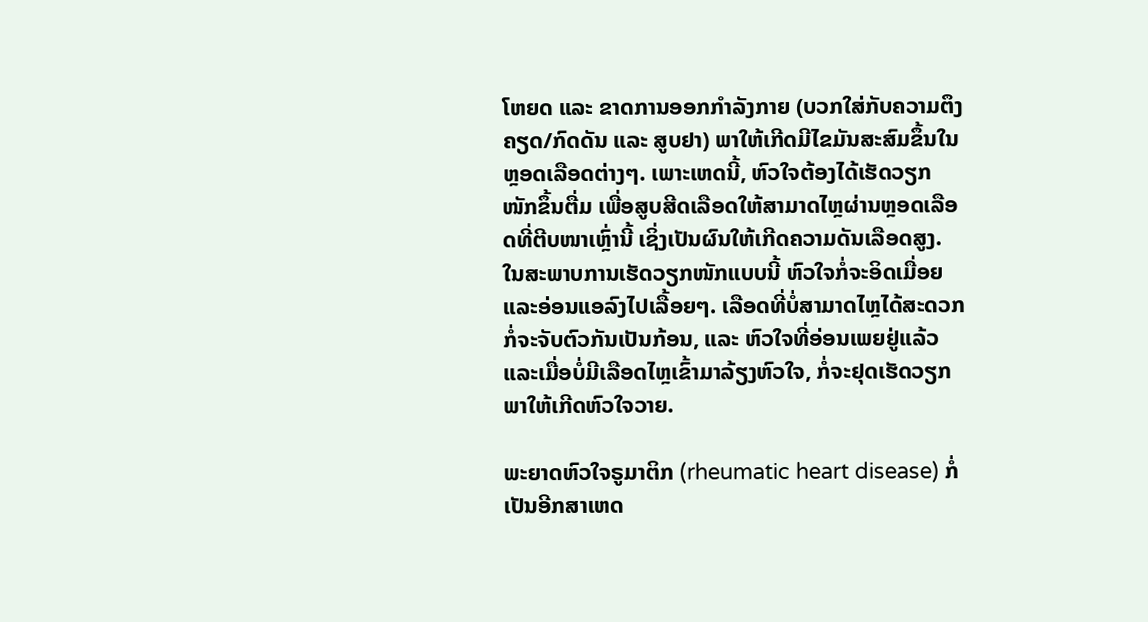ໂຫຍດ ແລະ ຂາດການອອກກຳລັງກາຍ (ບວກໃສ່ກັບຄວາມຕຶງຄຽດ/ກົດດັນ ແລະ ສູບຢາ) ພາໃຫ້ເກີດມີໄຂມັນສະສົມຂຶ້ນໃນຫຼອດເລືອດຕ່າງໆ. ເພາະເຫດນີ້, ຫົວໃຈຕ້ອງໄດ້ເຮັດວຽກໜັກຂຶ້ນຕື່ມ ເພື່ອສູບສີດເລືອດໃຫ້ສາມາດໄຫຼຜ່ານຫຼອດເລືອດທີ່ຕີບໜາເຫຼົ່ານີ້ ເຊິ່ງເປັນຜົນໃຫ້ເກີດຄວາມດັນເລືອດສູງ. ໃນສະພາບການເຮັດວຽກໜັກແບບນີ້ ຫົວໃຈກໍ່ຈະອິດເມື່ອຍ ແລະອ່ອນແອລົງໄປເລື້ອຍໆ. ເລືອດທີ່ບໍ່ສາມາດໄຫຼໄດ້ສະດວກກໍ່ຈະຈັບຕົວກັນເປັນກ້ອນ, ແລະ ຫົວໃຈທີ່ອ່ອນເພຍຢູ່ແລ້ວ ແລະເມື່ອບໍ່ມີເລືອດໄຫຼເຂົ້າມາລ້ຽງຫົວໃຈ, ກໍ່ຈະຢຸດເຮັດວຽກ ພາໃຫ້ເກີດຫົວໃຈວາຍ.

ພະຍາດຫົວໃຈຣູມາຕິກ (rheumatic heart disease) ກໍ່ເປັນອີກສາເຫດ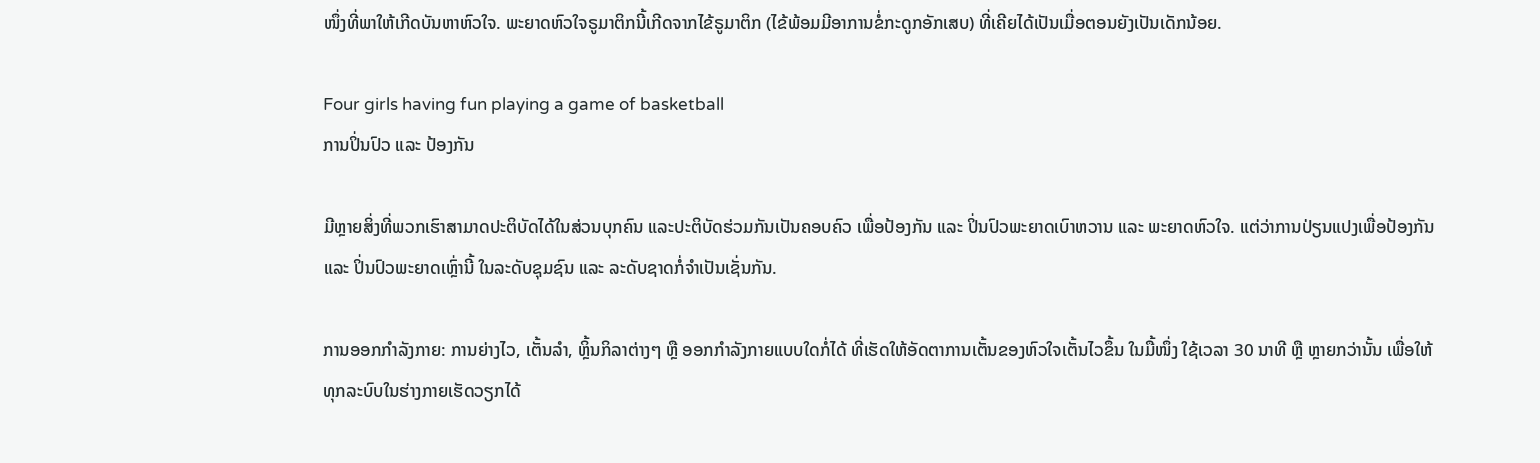ໜຶ່ງທີ່ພາໃຫ້ເກີດບັນຫາຫົວໃຈ. ພະຍາດຫົວໃຈຣູມາຕິກນີ້ເກີດຈາກໄຂ້ຣູມາຕິກ (ໄຂ້ພ້ອມມີອາການຂໍ່ກະດູກອັກເສບ) ທີ່ເຄີຍໄດ້ເປັນເມື່ອຕອນຍັງເປັນເດັກນ້ອຍ.

Four girls having fun playing a game of basketball
ການປິ່ນປົວ ແລະ ປ້ອງກັນ

ມີຫຼາຍສິ່ງທີ່ພວກເຮົາສາມາດປະຕິບັດໄດ້ໃນສ່ວນບຸກຄົນ ແລະປະຕິບັດຮ່ວມກັນເປັນຄອບຄົວ ເພື່ອປ້ອງກັນ ແລະ ປິ່ນປົວພະຍາດເບົາຫວານ ແລະ ພະຍາດຫົວໃຈ. ແຕ່ວ່າການປ່ຽນແປງເພື່ອປ້ອງກັນ ແລະ ປິ່ນປົວພະຍາດເຫຼົ່ານີ້ ໃນລະດັບຊຸມຊົນ ແລະ ລະດັບຊາດກໍ່ຈຳເປັນເຊັ່ນກັນ.

ການອອກກຳລັງກາຍ: ການຍ່າງໄວ, ເຕັ້ນລຳ, ຫຼິ້ນກິລາຕ່າງໆ ຫຼື ອອກກຳລັງກາຍແບບໃດກໍ່ໄດ້ ທີ່ເຮັດໃຫ້ອັດຕາການເຕັ້ນຂອງຫົວໃຈເຕັ້ນໄວຂຶ້ນ ໃນມື້ໜຶ່ງ ໃຊ້ເວລາ 30 ນາທີ ຫຼື ຫຼາຍກວ່ານັ້ນ ເພື່ອໃຫ້ທຸກລະບົບໃນຮ່າງກາຍເຮັດວຽກໄດ້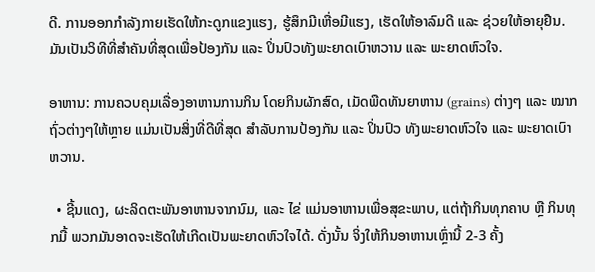ດີ. ການອອກກຳລັງກາຍເຮັດໃຫ້ກະດູກແຂງແຮງ, ຮູ້ສຶກມີເຫື່ອມີແຮງ, ເຮັດໃຫ້ອາລົມດີ ແລະ ຊ່ວຍໃຫ້ອາຍຸຢືນ. ມັນເປັນວິທີທີ່ສຳຄັນທີ່ສຸດເພື່ອປ້ອງກັນ ແລະ ປິ່ນປົວທັງພະຍາດເບົາຫວານ ແລະ ພະຍາດຫົວໃຈ.

ອາຫານ: ການຄວບຄຸມເລື່ອງອາຫານການກິນ ໂດຍກິນຜັກສົດ, ເມັດພືດທັນຍາຫານ (grains) ຕ່າງໆ ແລະ ໝາກຖົ່ວຕ່າງໆໃຫ້ຫຼາຍ ແມ່ນເປັນສິ່ງທີ່ດີທີ່ສຸດ ສຳລັບການປ້ອງກັນ ແລະ ປິ່ນປົວ ທັງພະຍາດຫົວໃຈ ແລະ ພະຍາດເບົາຫວານ.

  • ຊີ້ນແດງ, ຜະລິດຕະພັນອາຫານຈາກນົມ, ແລະ ໄຂ່ ແມ່ນອາຫານເພື່ອສຸຂະພາບ, ແຕ່ຖ້າກິນທຸກຄາບ ຫຼື ກິນທຸກມື້ ພວກມັນອາດຈະເຮັດໃຫ້ເກີດເປັນພະຍາດຫົວໃຈໄດ້. ດັ່ງນັ້ນ ຈິ່ງໃຫ້ກິນອາຫານເຫຼົ່ານີ້ 2-3 ຄັ້ງ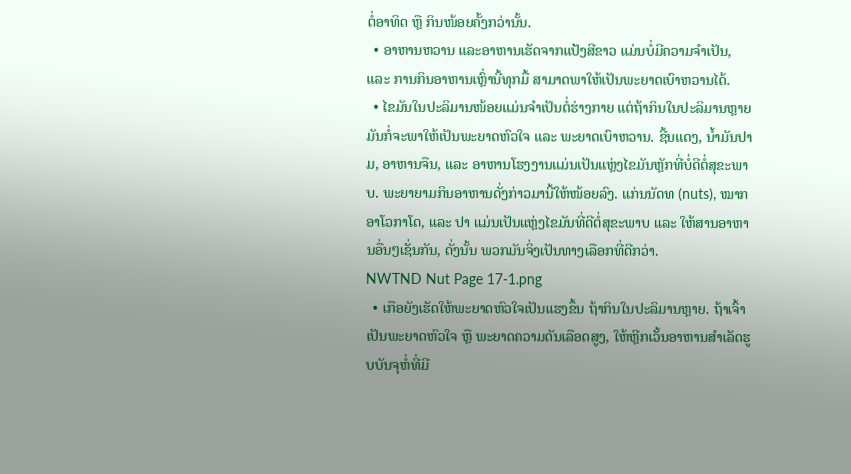ຕໍ່ອາທິດ ຫຼື ກິນໜ້ອຍຄັ້ງກວ່ານັ້ນ.
  • ອາຫານຫວານ ແລະອາຫານເຮັດຈາກແປ້ງສີຂາວ ແມ່ນບໍ່ມີຄວາມຈຳເປັນ, ແລະ ການກິນອາຫານເຫຼົ່ານີ້ທຸກມື້ ສາມາດພາໃຫ້ເປັນພະຍາດເບົາຫວານໄດ້.
  • ໄຂມັນໃນປະລິມານໜ້ອຍແມ່ນຈຳເປັນຕໍ່ຮ່າງກາຍ ແຕ່ຖ້າກິນໃນປະລິມານຫຼາຍ ມັນກໍ່ຈະພາໃຫ້ເປັນພະຍາດຫົວໃຈ ແລະ ພະຍາດເບົາຫວານ. ຊີ້ນແດງ, ນ້ຳມັນປາມ, ອາຫານຈືນ, ແລະ ອາຫານໂຮງງານແມ່ນເປັນແຫຼ່ງໄຂມັນຫຼັກທີ່ບໍ່ດີຕໍ່ສຸຂະພາບ. ພະຍາຍາມກິນອາຫານດັ່ງກ່າວມານີ້ໃຫ້ໜ້ອຍລົງ. ແກ່ນນັດທ (nuts), ໝາກອາໂວກາໂດ, ແລະ ປາ ແມ່ນເປັນແຫຼ່ງໄຂມັນທີ່ດີຕໍ່ສຸຂະພາບ ແລະ ໃຫ້ສານອາຫານອື່ນໆເຊັ່ນກັນ, ດັ່ງນັ້ນ ພວກມັນຈິ່ງເປັນທາງເລືອກທີ່ດີກວ່າ.
NWTND Nut Page 17-1.png
  • ເກືອຍັງເຮັດໃຫ້ພະຍາດຫົວໃຈເປັນແຮງຂຶ້ນ ຖ້າກິນໃນປະລິມານຫຼາຍ. ຖ້າເຈົ້າເປັນພະຍາດຫົວໃຈ ຫຼື ພະຍາດຄວາມດັນເລືອດສູງ, ໃຫ້ຫຼີກເວັ້ນອາຫານສຳເລັດຮູບບັນຈຸຫໍ່ທີ່ມີ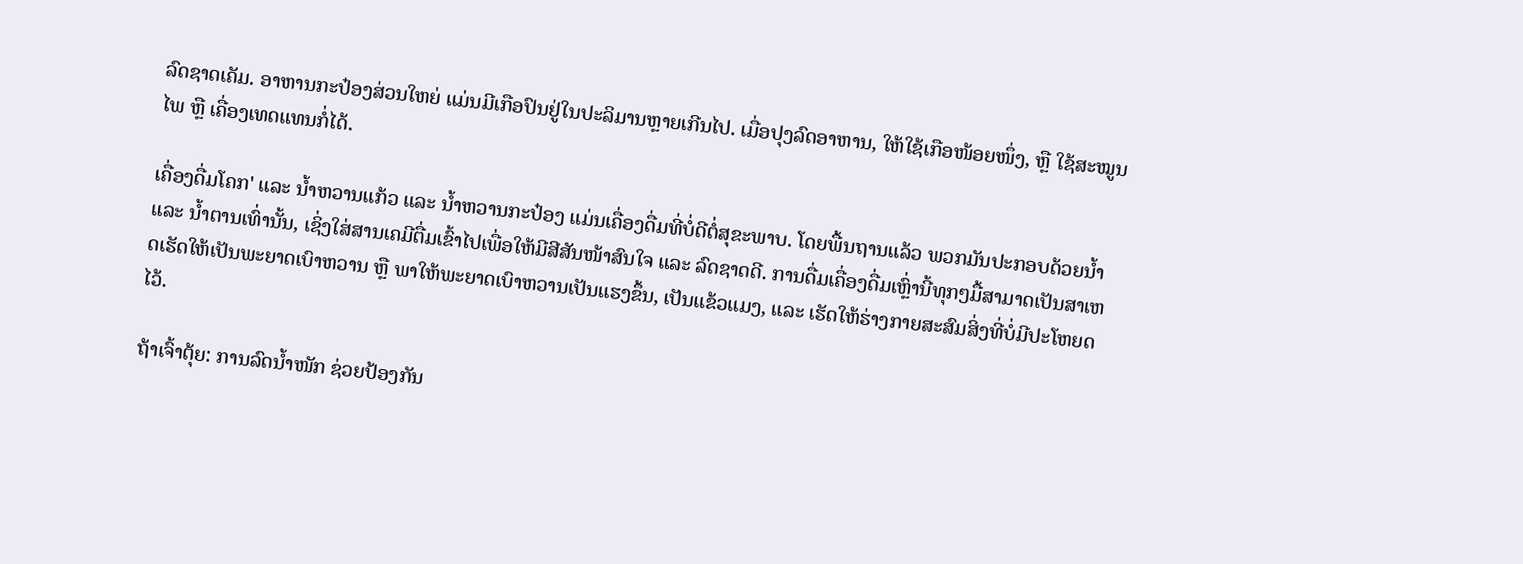ລົດຊາດເຄັມ. ອາຫານກະປ໋ອງສ່ວນໃຫຍ່ ແມ່ນມີເກືອປົນຢູ່ໃນປະລິມານຫຼາຍເກີນໄປ. ເມື່ອປຸງລົດອາຫານ, ໃຫ້ໃຊ້ເກືອໜ້ອຍໜຶ່ງ, ຫຼື ໃຊ້ສະໝູນໄພ ຫຼື ເຄື່ອງເທດແທນກໍ່ໄດ້.

ເຄື່ອງດື່ມໂຄກ' ແລະ ນ້ຳຫວານແກ້ວ ແລະ ນ້ຳຫວານກະປ໋ອງ ແມ່ນເຄື່ອງດື່ມທີ່ບໍ່ດີຕໍ່ສຸຂະພາບ. ໂດຍພື້ນຖານແລ້ວ ພວກມັນປະກອບດ້ວຍນ້ຳ ແລະ ນ້ຳຕານເທົ່ານັ້ນ, ເຊິ່ງໃສ່ສານເຄມີຕື່ມເຂົ້າໄປເພື່ອໃຫ້ມີສີສັນໜ້າສົນໃຈ ແລະ ລົດຊາດດີ. ການດື່ມເຄື່ອງດື່ມເຫຼົ່ານີ້ທຸກໆມື້ສາມາດເປັນສາເຫດເຮັດໃຫ້ເປັນພະຍາດເບົາຫວານ ຫຼື ພາໃຫ້ພະຍາດເບົາຫວານເປັນແຮງຂຶ້ນ, ເປັນແຂ້ວແມງ, ແລະ ເຮັດໃຫ້ຮ່າງກາຍສະສົມສິ່ງທີ່ບໍ່ມີປະໂຫຍດໄວ້.

ຖ້າເຈົ້າຕຸ້ຍ: ການລົດນ້ຳໜັກ ຊ່ວຍປ້ອງກັນ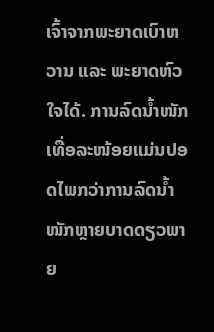ເຈົ້າຈາກພະຍາດເບົາຫວານ ແລະ ພະຍາດຫົວໃຈໄດ້. ການລົດນ້ຳໜັກເທື່ອລະໜ້ອຍແມ່ນປອດໄພກວ່າການລົດນ້ຳໜັກຫຼາຍບາດດຽວພາຍ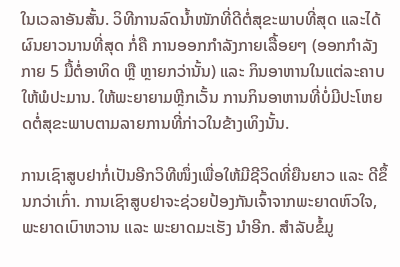ໃນເວລາອັນສັ້ນ. ວິທີການລົດນ້ຳໜັກທີ່ດີຕໍ່ສຸຂະພາບທີ່ສຸດ ແລະໄດ້ຜົນຍາວນານທີ່ສຸດ ກໍ່ຄື ການອອກກຳລັງກາຍເລື້ອຍໆ (ອອກກຳລັງກາຍ 5 ມື້ຕໍ່ອາທິດ ຫຼື ຫຼາຍກວ່ານັ້ນ) ແລະ ກິນອາຫານໃນແຕ່ລະຄາບໃຫ້ພໍປະມານ. ໃຫ້ພະຍາຍາມຫຼີກເວັ້ນ ການກິນອາຫານທີ່ບໍ່ມີປະໂຫຍດຕໍ່ສຸຂະພາບຕາມລາຍການທີ່ກ່າວໃນຂ້າງເທິງນັ້ນ.

ການເຊົາສູບຢາກໍ່ເປັນອີກວິທີໜຶ່ງເພື່ອໃຫ້ມີຊີວິດທີ່ຍືນຍາວ ແລະ ດີຂຶ້ນກວ່າເກົ່າ. ການເຊົາສູບຢາຈະຊ່ວຍປ້ອງກັນເຈົ້າຈາກພະຍາດຫົວໃຈ, ພະຍາດເບົາຫວານ ແລະ ພະຍາດມະເຮັງ ນຳອີກ. ສຳລັບຂໍ້ມູ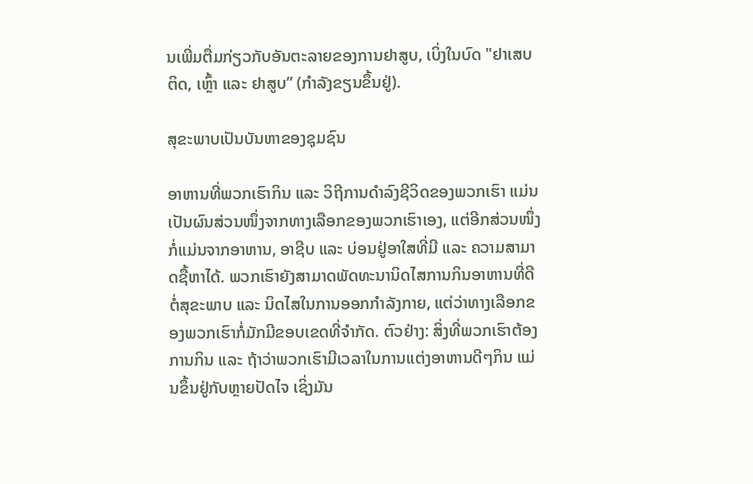ນເພີ່ມຕື່ມກ່ຽວກັບອັນຕະລາຍຂອງການຢາສູບ, ເບິ່ງໃນບົດ "ຢາເສບຕິດ, ເຫຼົ້າ ແລະ ຢາສູບ” (ກຳລັງຂຽນຂຶ້ນຢູ່).

ສຸຂະພາບເປັນບັນຫາຂອງຊຸມຊົນ

ອາຫານທີ່ພວກເຮົາກິນ ແລະ ວິຖີການດຳລົງຊີວິດຂອງພວກເຮົາ ແມ່ນເປັນຜົນສ່ວນໜຶ່ງຈາກທາງເລືອກຂອງພວກເຮົາເອງ, ແຕ່ອີກສ່ວນໜຶ່ງກໍ່ແມ່ນຈາກອາຫານ, ອາຊີບ ແລະ ບ່ອນຢູ່ອາໃສທີ່ມີ ແລະ ຄວາມສາມາດຊື້ຫາໄດ້. ພວກເຮົາຍັງສາມາດພັດທະນານິດໄສການກິນອາຫານທີ່ດີຕໍ່ສຸຂະພາບ ແລະ ນິດໄສໃນການອອກກຳລັງກາຍ, ແຕ່ວ່າທາງເລືອກຂອງພວກເຮົາກໍ່ມັກມີຂອບເຂດທີ່ຈຳກັດ. ຕົວຢ່າງ: ສິ່ງທີ່ພວກເຮົາຕ້ອງການກິນ ແລະ ຖ້າວ່າພວກເຮົາມີເວລາໃນການແຕ່ງອາຫານດີໆກິນ ແມ່ນຂຶ້ນຢູ່ກັບຫຼາຍປັດໄຈ ເຊິ່ງມັນ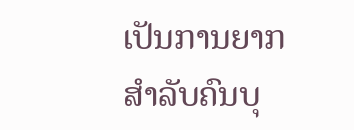ເປັນການຍາກສຳລັບຄົນບຸ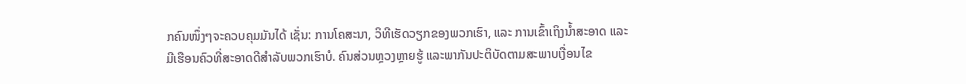ກຄົນໜຶ່ງໆຈະຄວບຄຸມມັນໄດ້ ເຊັ່ນ: ການໂຄສະນາ, ວິທີເຮັດວຽກຂອງພວກເຮົາ, ແລະ ການເຂົ້າເຖິງນໍ້າສະອາດ ແລະ ມີເຮືອນຄົວທີ່ສະອາດດີສຳລັບພວກເຮົາບໍ. ຄົນສ່ວນຫຼວງຫຼາຍຮູ້ ແລະພາກັນປະຕິບັດຕາມສະພາບເງື່ອນໄຂ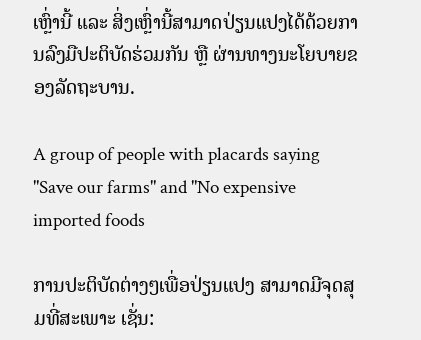ເຫຼົ່ານີ້ ແລະ ສິ່ງເຫຼົ່ານີ້ສາມາດປ່ຽນແປງໄດ້ດ້ວຍການລົງມືປະຕິບັດຮ່ວມກັນ ຫຼື ຜ່ານທາງນະໂຍບາຍຂອງລັດຖະບານ.

A group of people with placards saying "Save our farms" and "No expensive imported foods

ການປະຕິບັດຕ່າງໆເພື່ອປ່ຽນແປງ ສາມາດມີຈຸດສຸມທີ່ສະເພາະ ເຊັ່ນ: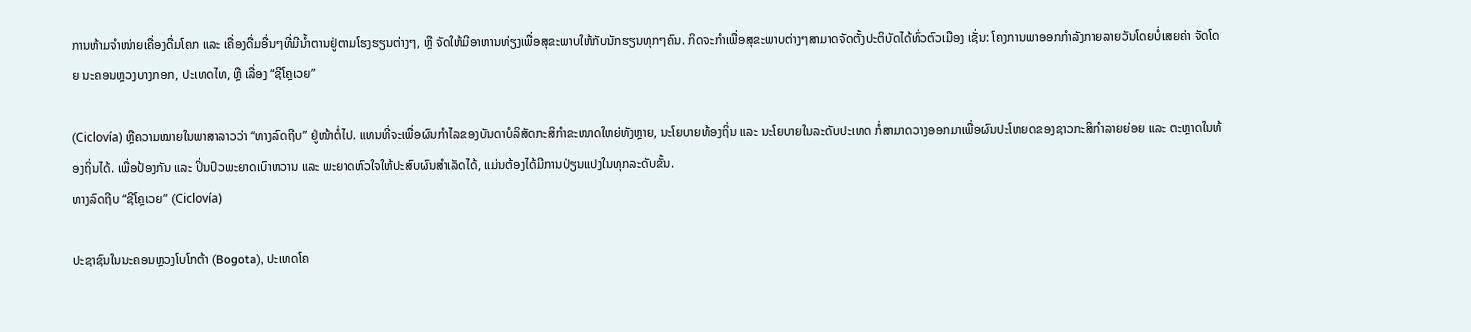ການຫ້າມຈຳໜ່າຍເຄື່ອງດື່ມໂຄກ ແລະ ເຄື່ອງດື່ມອື່ນໆທີ່ມີນ້ຳຕານຢູ່ຕາມໂຮງຮຽນຕ່າງໆ, ຫຼື ຈັດໃຫ້ມີອາຫານທ່ຽງເພື່ອສຸຂະພາບໃຫ້ກັບນັກຮຽນທຸກໆຄົນ. ກິດຈະກຳເພື່ອສຸຂະພາບຕ່າງໆສາມາດຈັດຕັ້ງປະຕິບັດໄດ້ທົ່ວຕົວເມືອງ ເຊັ່ນ: ໂຄງການພາອອກກຳລັງກາຍລາຍວັນໂດຍບໍ່ເສຍຄ່າ ຈັດໂດຍ ນະຄອນຫຼວງບາງກອກ, ປະເທດໄທ, ຫຼື ເລື່ອງ “ຊີໂຄຼເວຍ”

(Ciclovía) ຫຼືຄວາມໝາຍໃນພາສາລາວວ່າ “ທາງລົດຖີບ” ຢູ່ໜ້າຕໍ່ໄປ. ແທນທີ່ຈະເພື່ອຜົນກຳໄລຂອງບັນດາບໍລິສັດກະສິກຳຂະໜາດໃຫຍ່ທັງຫຼາຍ, ນະໂຍບາຍທ້ອງຖິ່ນ ແລະ ນະໂຍບາຍໃນລະດັບປະເທດ ກໍ່ສາມາດວາງອອກມາເພື່ອຜົນປະໂຫຍດຂອງຊາວກະສິກຳລາຍຍ່ອຍ ແລະ ຕະຫຼາດໃນທ້ອງຖິ່ນໄດ້. ເພື່ອປ້ອງກັນ ແລະ ປິ່ນປົວພະຍາດເບົາຫວານ ແລະ ພະຍາດຫົວໃຈໃຫ້ປະສົບຜົນສຳເລັດໄດ້, ແມ່ນຕ້ອງໄດ້ມີການປ່ຽນແປງໃນທຸກລະດັບຂັ້ນ.
ທາງລົດຖີບ “ຊີໂຄຼເວຍ” (Ciclovía)

ປະຊາຊົນໃນນະຄອນຫຼວງໂບໂກຕ້າ (Bogota), ປະເທດໂຄ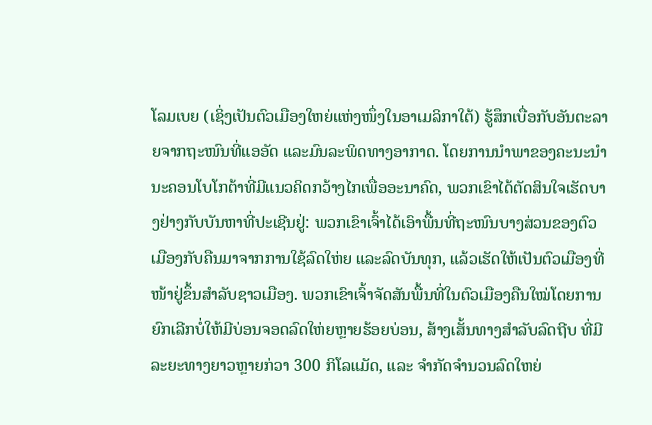ໂລມເບຍ (ເຊິ່ງເປັນຕົວເມືອງໃຫຍ່ແຫ່ງໜຶ່ງໃນອາເມລິກາໃຕ້) ຮູ້ສຶກເບື່ອກັບອັນຕະລາຍຈາກຖະໜົນທີ່ແອອັດ ແລະມົນລະພິດທາງອາກາດ. ໂດຍການນຳພາຂອງຄະນະນຳນະຄອນໂບໂກຕ້າທີ່ມີແນວຄິດກວ້າງໄກເພື່ອອະນາຄົດ, ພວກເຂົາໄດ້ຕັດສິນໃຈເຮັດບາງຢ່າງກັບບັນຫາທີ່ປະເຊີນຢູ່: ພວກເຂົາເຈົ້າໄດ້ເອົາພື້ນທີ່ຖະໜົນບາງສ່ວນຂອງຕົວເມືອງກັບຄືນມາຈາກການໃຊ້ລົດໃຫ່ຍ ແລະລົດບັນທຸກ, ແລ້ວເຮັດໃຫ້ເປັນຕົວເມືອງທີ່ໜ້າຢູ່ຂຶ້ນສຳລັບຊາວເມືອງ. ພວກເຂົາເຈົ້າຈັດສັນພື້ນທີ່ໃນຕົວເມືອງຄືນໃໝ່ໂດຍການຍົກເລີກບໍ່ໃຫ້ມີບ່ອນຈອດລົດໃຫ່ຍຫຼາຍຮ້ອຍບ່ອນ, ສ້າງເສັ້ນທາງສຳລັບລົດຖີບ ທີ່ມີລະຍະທາງຍາວຫຼາຍກ່ວາ 300 ກິໂລແມັດ, ແລະ ຈຳກັດຈຳນວນລົດໃຫຍ່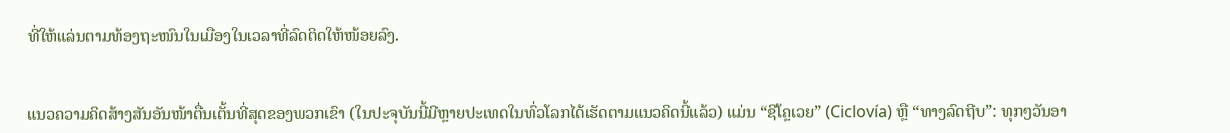ທີ່ໃຫ້ແລ່ນຕາມທ້ອງຖະໜົນໃນເມືອງໃນເວລາທີ່ລົດຕິດໃຫ້ໜ້ອຍລົງ.


ແນວຄວາມຄິດສ້າງສັນອັນໜ້າຕື່ນເຕັ້ນທີ່ສຸດຂອງພວກເຂົາ (ໃນປະຈຸບັນນີ້ມີຫຼາຍປະເທດໃນທົ່ວໂລກໄດ້ເຮັດຕາມແນວຄິດນີ້ແລ້ວ) ແມ່ນ “ຊີໂຄຼເວຍ” (Ciclovía) ຫຼື “ທາງລົດຖີບ”: ທຸກໆວັນອາ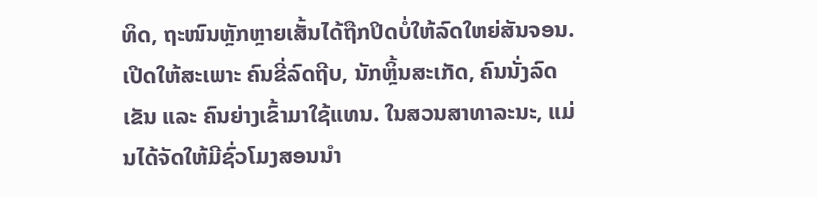ທິດ, ຖະໜົນຫຼັກຫຼາຍເສັ້ນໄດ້ຖືກປິດບໍ່ໃຫ້ລົດໃຫຍ່ສັນຈອນ. ເປີດໃຫ້ສະເພາະ ຄົນຂີ່ລົດຖີບ, ນັກຫຼິ້ນສະເກັດ, ຄົນນັ່ງລົດເຂັນ ແລະ ຄົນຍ່າງເຂົ້າມາໃຊ້ແທນ. ໃນສວນສາທາລະນະ, ແມ່ນໄດ້ຈັດໃຫ້ມີຊົ່ວໂມງສອນນຳ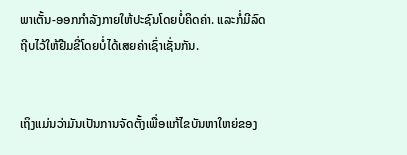ພາເຕັ້ນ-ອອກກໍາລັງກາຍໃຫ້ປະຊົນໂດຍບໍ່ຄິດຄ່າ. ແລະກໍ່ມີລົດຖີບໄວ້ໃຫ້ຢືມຂີ່ໂດຍບໍ່ໄດ້ເສຍຄ່າເຊົ່າເຊັ່ນກັນ.


ເຖິງແມ່ນວ່າມັນເປັນການຈັດຕັ້ງເພື່ອແກ້ໄຂບັນຫາໃຫຍ່ຂອງ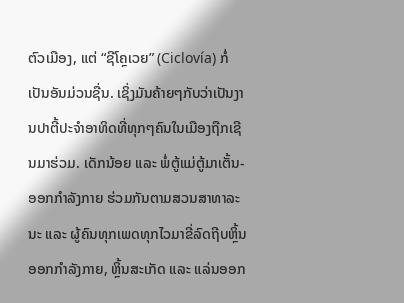ຕົວເມືອງ, ແຕ່ “ຊີໂຄຼເວຍ” (Ciclovía) ກໍ່ເປັນອັນມ່ວນຊື່ນ. ເຊິ່ງມັນຄ້າຍໆກັບວ່າເປັນງານປາຕີ້ປະຈຳອາທິດທີ່ທຸກໆຄົນໃນເມືອງຖືກເຊີນມາຮ່ວມ. ເດັກນ້ອຍ ແລະ ພໍ່ຕູ້ແມ່ຕູ້ມາເຕັ້ນ-ອອກກຳລັງກາຍ ຮ່ວມກັນຕາມສວນສາທາລະນະ ແລະ ຜູ້ຄົນທຸກເພດທຸກໄວມາຂີ່ລົດຖີບຫຼິ້ນອອກກຳລັງກາຍ, ຫຼິ້ນສະເກັດ ແລະ ແລ່ນອອກ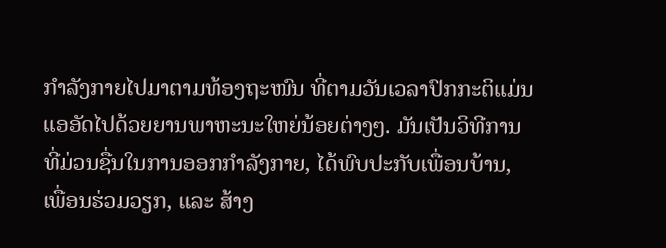ກຳລັງກາຍໄປມາຕາມທ້ອງຖະໜົນ ທີ່ຕາມວັນເວລາປົກກະຕິແມ່ນແອອັດໄປດ້ວຍຍານພາຫະນະໃຫຍ່ນ້ອຍຕ່າງໆ. ມັນເປັນວິທີການທີ່ມ່ວນຊື່ນໃນການອອກກຳລັງກາຍ, ໄດ້ພົບປະກັບເພື່ອນບ້ານ, ເພື່ອນຮ່ວມວຽກ, ແລະ ສ້າງ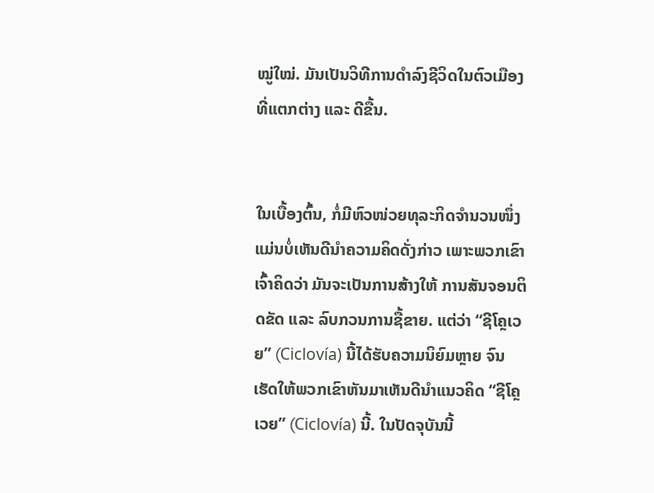ໝູ່ໃໝ່. ມັນເປັນວິທີການດຳລົງຊີວິດໃນຕົວເມືອງທີ່ແຕກຕ່າງ ແລະ ດີຂື້ນ.


ໃນເບື້ອງຕົ້ນ, ກໍ່ມີຫົວໜ່ວຍທຸລະກິດຈຳນວນໜຶ່ງ ແມ່ນບໍ່ເຫັນດີນຳຄວາມຄິດດັ່ງກ່າວ ເພາະພວກເຂົາເຈົ້າຄິດວ່າ ມັນຈະເປັນການສ້າງໃຫ້ ການສັນຈອນຕິດຂັດ ແລະ ລົບກວນການຊື້ຂາຍ. ແຕ່ວ່າ “ຊີໂຄຼເວຍ” (Ciclovía) ນີ້ໄດ້ຮັບຄວາມນິຍົມຫຼາຍ ຈົນເຮັດໃຫ້ພວກເຂົາຫັນມາເຫັນດີນຳແນວຄິດ “ຊີໂຄຼເວຍ” (Ciclovía) ນີ້. ໃນປັດຈຸບັນນີ້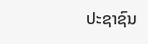ປະຊາຊົນ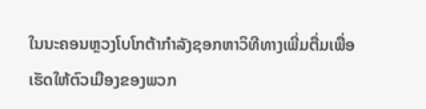ໃນນະຄອນຫຼວງໂບໂກຕ້າກຳລັງຊອກຫາວິທີທາງເພີ່ມຕື່ມເພື່ອເຮັດໃຫ້ຕົວເມືອງຂອງພວກ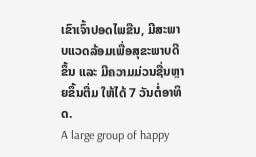ເຂົາເຈົ້າປອດໄພຂືນ, ມີສະພາບແວດລ້ອມເພື່ອສຸຂະພາບດີຂຶ້ນ ແລະ ມີຄວາມມ່ວນຊື່ນຫຼາຍຂຶ້ນຕື່ມ ໃຫ້ໄດ້ 7 ວັນຕໍ່ອາທິດ.
A large group of happy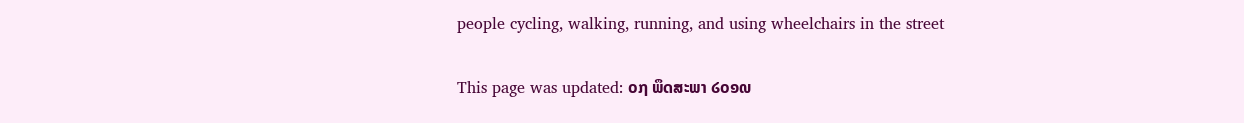people cycling, walking, running, and using wheelchairs in the street


This page was updated: ໐໗ ພຶດສະພາ ໒໐໑໙